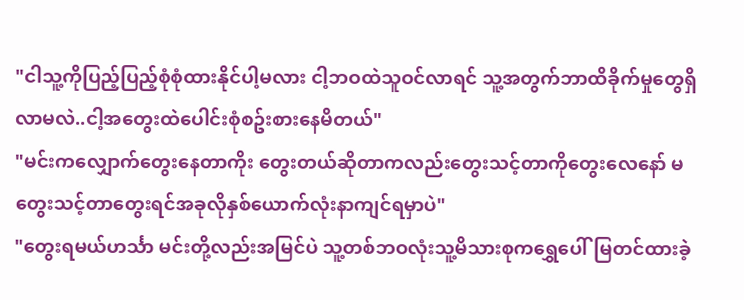"ငါသူ့ကိုပြည့်ပြည့်စုံစုံထားနိုင်ပါ့မလား ငါ့ဘဝထဲသူဝင်လာရင် သူ့အတွက်ဘာထိခိုက်မှုတွေရှိလာမလဲ..ငါ့အတွေးထဲပေါင်းစုံစဥ်းစားနေမိတယ်"
"မင်းကလျှောက်တွေးနေတာကိုး တွေးတယ်ဆိုတာကလည်းတွေးသင့်တာကိုတွေးလေနော် မတွေးသင့်တာတွေးရင်အခုလိုနှစ်ယောက်လုံးနာကျင်ရမှာပဲ"
"တွေးရမယ်ဟင်္သာ မင်းတို့လည်းအမြင်ပဲ သူ့တစ်ဘဝလုံးသူ့မိသားစုကရွှေပေါ်မြတင်ထားခဲ့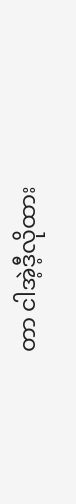တာ ငါအဲ့ဒီ့လိုထား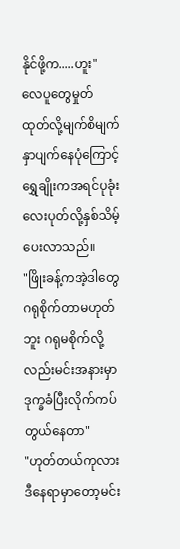နိုင်ဖို့က.....ဟူး"
လေပူတွေမှုတ်ထုတ်လို့မျက်စိမျက်နှာပျက်နေပုံကြောင့် ရွှေချိုးကအရင်ပုခုံးလေးပုတ်လို့နှစ်သိမ့်ပေးလာသည်။
"ဖြိုးခန့်ကအဲ့ဒါတွေဂရုစိုက်တာမဟုတ်ဘူး ဂရုမစိုက်လို့လည်းမင်းအနားမှာဒုက္ခခံပြီးလိုက်ကပ်တွယ်နေတာ"
"ဟုတ်တယ်ကုလား ဒီနေရာမှာတော့မင်း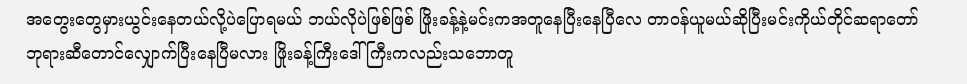အတွေးတွေမှားယွင်းနေတယ်လို့ပဲပြောရမယ် ဘယ်လိုပဲဖြစ်ဖြစ် ဖြိုးခန့်နဲ့မင်းကအတူနေပြီးနေပြီလေ တာဝန်ယူမယ်ဆိုပြီးမင်းကိုယ်တိုင်ဆရာတော်ဘုရားဆီတောင်လျှောက်ပြီးနေပြီမလား ဖြိုးခန့်ကြီးဒေါ်ကြီးကလည်းသဘောတူ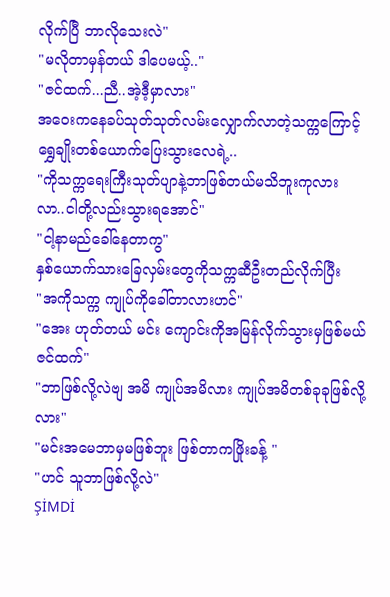လိုက်ပြီ ဘာလိုသေးလဲ"
"မလိုတာမှန်တယ် ဒါပေမယ့်.."
"ဇင်ထက်...ညီ..အဲ့ဒီ့မှာလား"
အဝေးကနေခပ်သုတ်သုတ်လမ်းလျှောက်လာတဲ့သက္ကကြောင့်ရွှေချိုးတစ်ယောက်ပြေးသွားလေရဲ့..
"ကိုသက္ကရေးကြီးသုတ်ပျာနဲ့ဘာဖြစ်တယ်မသိဘူးကုလား လာ..ငါတို့လည်းသွားရအောင်"
"ငါ့နာမည်ခေါ်နေတာကွ"
နှစ်ယောက်သားခြေလှမ်းတွေကိုသက္ကဆီဦးတည်လိုက်ပြီး
"အကိုသက္က ကျုပ်ကိုခေါ်တာလားဟင်"
"အေး ဟုတ်တယ် မင်း ကျောင်းကိုအမြန်လိုက်သွားမှဖြစ်မယ်ဇင်ထက်"
"ဘာဖြစ်လို့လဲဗျ အမိ ကျုပ်အမိလား ကျုပ်အမိတစ်ခုခုဖြစ်လို့လား"
"မင်းအမေဘာမှမဖြစ်ဘူး ဖြစ်တာကဖြိုးခန့် "
"ဟင် သူဘာဖြစ်လို့လဲ"
ŞİMDİ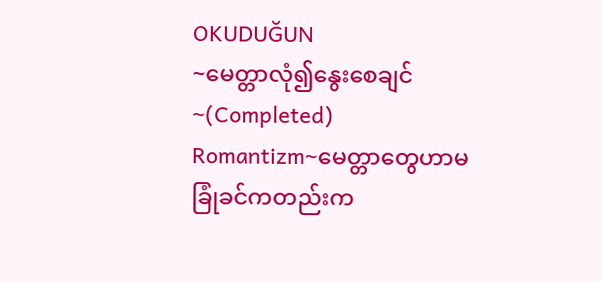OKUDUĞUN
~မေတ္တာလုံ၍နွေးစေချင်~(Completed)
Romantizm~မေတ္တာတွေဟာမခြုံခင်ကတည်းက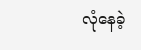လုံနေခဲ့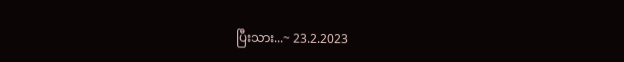ပြီးသား...~ 23.2.2023